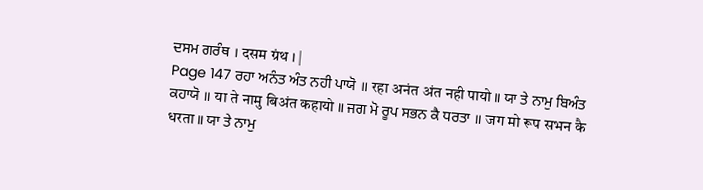ਦਸਮ ਗਰੰਥ । दसम ग्रंथ । |
Page 147 ਰਹਾ ਅਨੰਤ ਅੰਤ ਨਹੀ ਪਾਯੋ ॥ रहा अनंत अंत नही पायो ॥ ਯਾ ਤੇ ਨਾਮੁ ਬਿਅੰਤ ਕਹਾਯੋ ॥ या ते नामु बिअंत कहायो ॥ ਜਗ ਮੋ ਰੂਪ ਸਭਨ ਕੈ ਧਰਤਾ ॥ जग मो रूप सभन कै धरता ॥ ਯਾ ਤੇ ਨਾਮੁ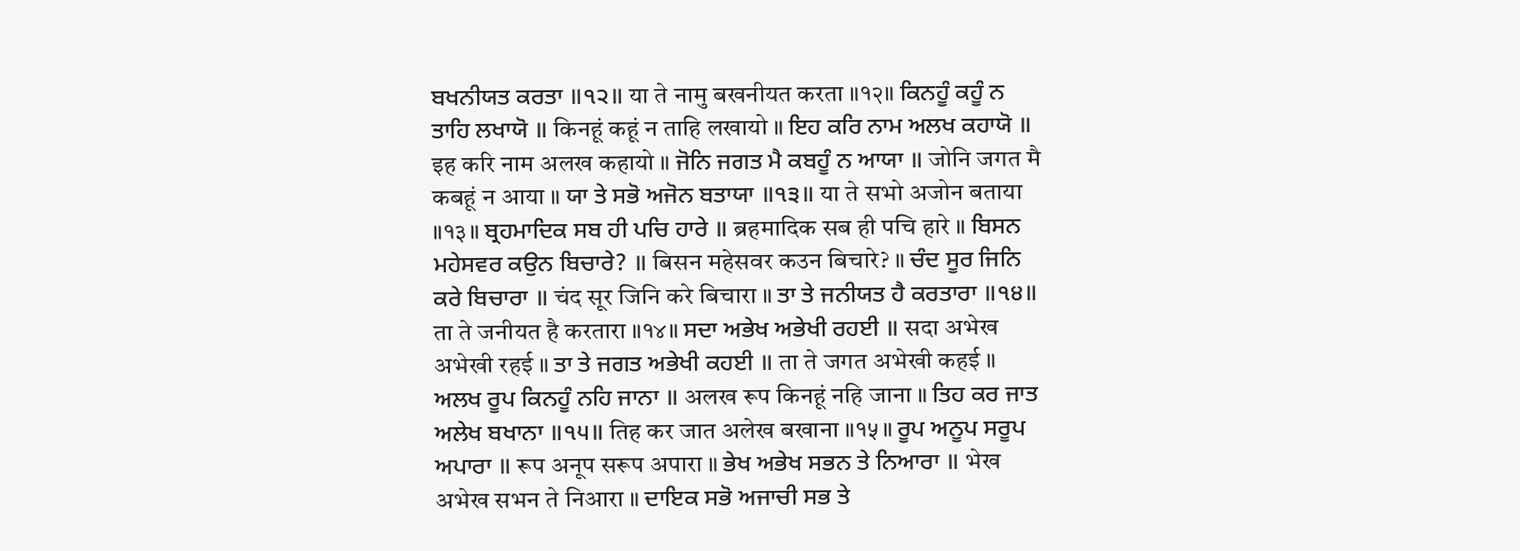ਬਖਨੀਯਤ ਕਰਤਾ ॥੧੨॥ या ते नामु बखनीयत करता ॥१२॥ ਕਿਨਹੂੰ ਕਹੂੰ ਨ ਤਾਹਿ ਲਖਾਯੋ ॥ किनहूं कहूं न ताहि लखायो ॥ ਇਹ ਕਰਿ ਨਾਮ ਅਲਖ ਕਹਾਯੋ ॥ इह करि नाम अलख कहायो ॥ ਜੋਨਿ ਜਗਤ ਮੈ ਕਬਹੂੰ ਨ ਆਯਾ ॥ जोनि जगत मै कबहूं न आया ॥ ਯਾ ਤੇ ਸਭੋ ਅਜੋਨ ਬਤਾਯਾ ॥੧੩॥ या ते सभो अजोन बताया ॥१३॥ ਬ੍ਰਹਮਾਦਿਕ ਸਬ ਹੀ ਪਚਿ ਹਾਰੇ ॥ ब्रहमादिक सब ही पचि हारे ॥ ਬਿਸਨ ਮਹੇਸਵਰ ਕਉਨ ਬਿਚਾਰੇ? ॥ बिसन महेसवर कउन बिचारे? ॥ ਚੰਦ ਸੂਰ ਜਿਨਿ ਕਰੇ ਬਿਚਾਰਾ ॥ चंद सूर जिनि करे बिचारा ॥ ਤਾ ਤੇ ਜਨੀਯਤ ਹੈ ਕਰਤਾਰਾ ॥੧੪॥ ता ते जनीयत है करतारा ॥१४॥ ਸਦਾ ਅਭੇਖ ਅਭੇਖੀ ਰਹਈ ॥ सदा अभेख अभेखी रहई ॥ ਤਾ ਤੇ ਜਗਤ ਅਭੇਖੀ ਕਹਈ ॥ ता ते जगत अभेखी कहई ॥ ਅਲਖ ਰੂਪ ਕਿਨਹੂੰ ਨਹਿ ਜਾਨਾ ॥ अलख रूप किनहूं नहि जाना ॥ ਤਿਹ ਕਰ ਜਾਤ ਅਲੇਖ ਬਖਾਨਾ ॥੧੫॥ तिह कर जात अलेख बखाना ॥१५॥ ਰੂਪ ਅਨੂਪ ਸਰੂਪ ਅਪਾਰਾ ॥ रूप अनूप सरूप अपारा ॥ ਭੇਖ ਅਭੇਖ ਸਭਨ ਤੇ ਨਿਆਰਾ ॥ भेख अभेख सभन ते निआरा ॥ ਦਾਇਕ ਸਭੋ ਅਜਾਚੀ ਸਭ ਤੇ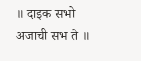॥ दाइक सभो अजाची सभ ते ॥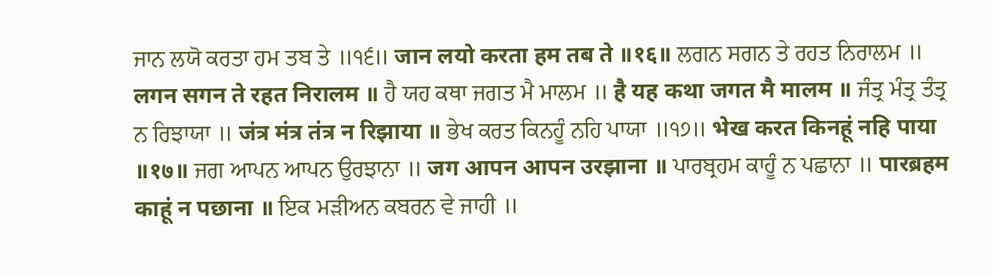ਜਾਨ ਲਯੋ ਕਰਤਾ ਹਮ ਤਬ ਤੇ ॥੧੬॥ जान लयो करता हम तब ते ॥१६॥ ਲਗਨ ਸਗਨ ਤੇ ਰਹਤ ਨਿਰਾਲਮ ॥ लगन सगन ते रहत निरालम ॥ ਹੈ ਯਹ ਕਥਾ ਜਗਤ ਮੈ ਮਾਲਮ ॥ है यह कथा जगत मै मालम ॥ ਜੰਤ੍ਰ ਮੰਤ੍ਰ ਤੰਤ੍ਰ ਨ ਰਿਝਾਯਾ ॥ जंत्र मंत्र तंत्र न रिझाया ॥ ਭੇਖ ਕਰਤ ਕਿਨਹੂੰ ਨਹਿ ਪਾਯਾ ॥੧੭॥ भेख करत किनहूं नहि पाया ॥१७॥ ਜਗ ਆਪਨ ਆਪਨ ਉਰਝਾਨਾ ॥ जग आपन आपन उरझाना ॥ ਪਾਰਬ੍ਰਹਮ ਕਾਹੂੰ ਨ ਪਛਾਨਾ ॥ पारब्रहम काहूं न पछाना ॥ ਇਕ ਮੜੀਅਨ ਕਬਰਨ ਵੇ ਜਾਹੀ ॥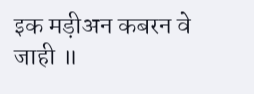इक मड़ीअन कबरन वे जाही ॥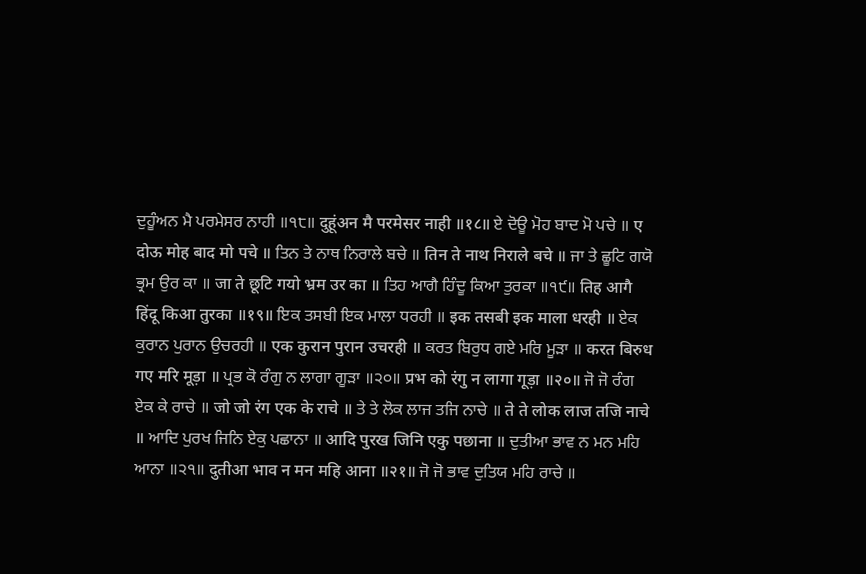ਦੁਹੂੰਅਨ ਮੈ ਪਰਮੇਸਰ ਨਾਹੀ ॥੧੮॥ दुहूंअन मै परमेसर नाही ॥१८॥ ਏ ਦੋਊ ਮੋਹ ਬਾਦ ਮੋ ਪਚੇ ॥ ए दोऊ मोह बाद मो पचे ॥ ਤਿਨ ਤੇ ਨਾਥ ਨਿਰਾਲੇ ਬਚੇ ॥ तिन ते नाथ निराले बचे ॥ ਜਾ ਤੇ ਛੂਟਿ ਗਯੋ ਭ੍ਰਮ ਉਰ ਕਾ ॥ जा ते छूटि गयो भ्रम उर का ॥ ਤਿਹ ਆਗੈ ਹਿੰਦੂ ਕਿਆ ਤੁਰਕਾ ॥੧੯॥ तिह आगै हिंदू किआ तुरका ॥१९॥ ਇਕ ਤਸਬੀ ਇਕ ਮਾਲਾ ਧਰਹੀ ॥ इक तसबी इक माला धरही ॥ ਏਕ ਕੁਰਾਨ ਪੁਰਾਨ ਉਚਰਹੀ ॥ एक कुरान पुरान उचरही ॥ ਕਰਤ ਬਿਰੁਧ ਗਏ ਮਰਿ ਮੂੜਾ ॥ करत बिरुध गए मरि मूड़ा ॥ ਪ੍ਰਭ ਕੋ ਰੰਗੁ ਨ ਲਾਗਾ ਗੂੜਾ ॥੨੦॥ प्रभ को रंगु न लागा गूड़ा ॥२०॥ ਜੋ ਜੋ ਰੰਗ ਏਕ ਕੇ ਰਾਚੇ ॥ जो जो रंग एक के राचे ॥ ਤੇ ਤੇ ਲੋਕ ਲਾਜ ਤਜਿ ਨਾਚੇ ॥ ते ते लोक लाज तजि नाचे ॥ ਆਦਿ ਪੁਰਖ ਜਿਨਿ ਏਕੁ ਪਛਾਨਾ ॥ आदि पुरख जिनि एकु पछाना ॥ ਦੁਤੀਆ ਭਾਵ ਨ ਮਨ ਮਹਿ ਆਨਾ ॥੨੧॥ दुतीआ भाव न मन महि आना ॥२१॥ ਜੋ ਜੋ ਭਾਵ ਦੁਤਿਯ ਮਹਿ ਰਾਚੇ ॥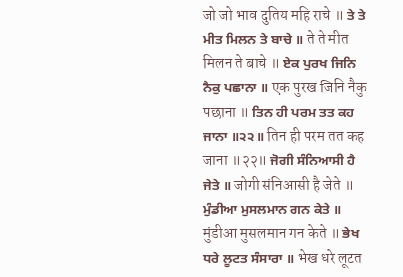जो जो भाव दुतिय महि राचे ॥ ਤੇ ਤੇ ਮੀਤ ਮਿਲਨ ਤੇ ਬਾਚੇ ॥ ते ते मीत मिलन ते बाचे ॥ ਏਕ ਪੁਰਖ ਜਿਨਿ ਨੈਕੁ ਪਛਾਨਾ ॥ एक पुरख जिनि नैकु पछाना ॥ ਤਿਨ ਹੀ ਪਰਮ ਤਤ ਕਹ ਜਾਨਾ ॥੨੨॥ तिन ही परम तत कह जाना ॥२२॥ ਜੋਗੀ ਸੰਨਿਆਸੀ ਹੈ ਜੇਤੇ ॥ जोगी संनिआसी है जेते ॥ ਮੁੰਡੀਆ ਮੁਸਲਮਾਨ ਗਨ ਕੇਤੇ ॥ मुंडीआ मुसलमान गन केते ॥ ਭੇਖ ਧਰੇ ਲੂਟਤ ਸੰਸਾਰਾ ॥ भेख धरे लूटत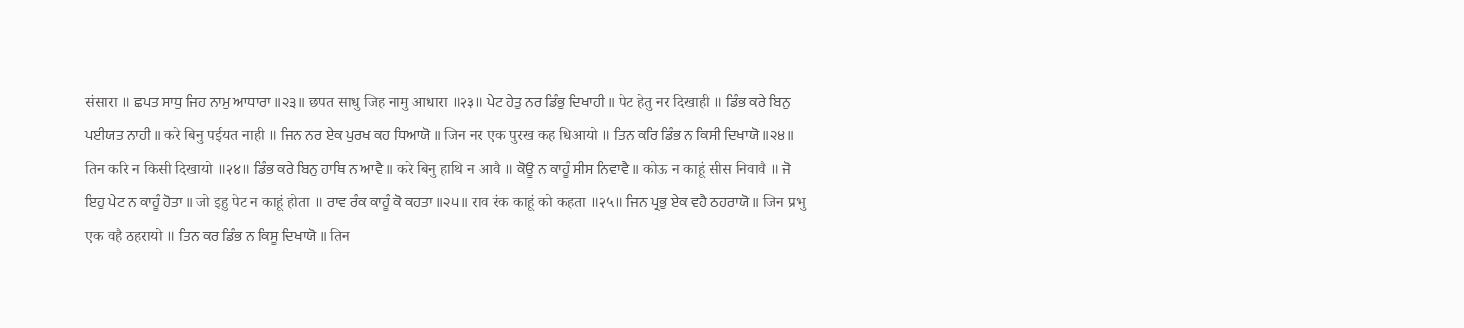संसारा ॥ ਛਪਤ ਸਾਧੁ ਜਿਹ ਨਾਮੁ ਆਧਾਰਾ ॥੨੩॥ छपत साधु जिह नामु आधारा ॥२३॥ ਪੇਟ ਹੇਤੁ ਨਰ ਡਿੰਭੁ ਦਿਖਾਹੀ ॥ पेट हेतु नर दिखाही ॥ ਡਿੰਭ ਕਰੇ ਬਿਨੁ ਪਈਯਤ ਨਾਹੀ ॥ करे बिनु पईयत नाही ॥ ਜਿਨ ਨਰ ਏਕ ਪੁਰਖ ਕਹ ਧਿਆਯੋ ॥ जिन नर एक पुरख कह धिआयो ॥ ਤਿਨ ਕਰਿ ਡਿੰਭ ਨ ਕਿਸੀ ਦਿਖਾਯੋ ॥੨੪॥ तिन करि न किसी दिखायो ॥२४॥ ਡਿੰਭ ਕਰੇ ਬਿਨੁ ਹਾਥਿ ਨ ਆਵੈ ॥ करे बिनु हाथि न आवै ॥ ਕੋਊ ਨ ਕਾਹੂੰ ਸੀਸ ਨਿਵਾਵੈ ॥ कोऊ न काहूं सीस निवावै ॥ ਜੋ ਇਹੁ ਪੇਟ ਨ ਕਾਹੂੰ ਹੋਤਾ ॥ जो इहु पेट न काहूं होता ॥ ਰਾਵ ਰੰਕ ਕਾਹੂੰ ਕੋ ਕਹਤਾ ॥੨੫॥ राव रंक काहूं को कहता ॥२५॥ ਜਿਨ ਪ੍ਰਭੁ ਏਕ ਵਹੈ ਠਹਰਾਯੋ ॥ जिन प्रभु एक वहै ठहरायो ॥ ਤਿਨ ਕਰ ਡਿੰਭ ਨ ਕਿਸੂ ਦਿਖਾਯੋ ॥ तिन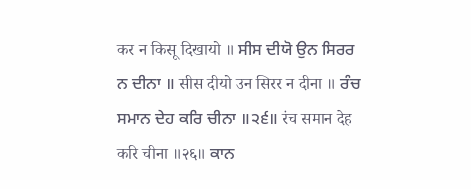कर न किसू दिखायो ॥ ਸੀਸ ਦੀਯੋ ਉਨ ਸਿਰਰ ਨ ਦੀਨਾ ॥ सीस दीयो उन सिरर न दीना ॥ ਰੰਚ ਸਮਾਨ ਦੇਹ ਕਰਿ ਚੀਨਾ ॥੨੬॥ रंच समान देह करि चीना ॥२६॥ ਕਾਨ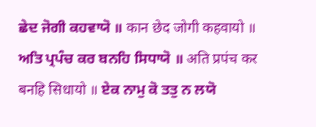ਛੇਦ ਜੋਗੀ ਕਹਵਾਯੋ ॥ कान छेद जोगी कहवायो ॥ ਅਤਿ ਪ੍ਰਪੰਚ ਕਰ ਬਨਹਿ ਸਿਧਾਯੋ ॥ अति प्रपंच कर बनहि सिधायो ॥ ਏਕ ਨਾਮੁ ਕੋ ਤਤੁ ਨ ਲਯੋ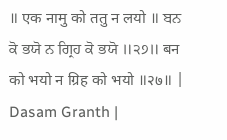॥ एक नामु को ततु न लयो ॥ ਬਨ ਕੋ ਭਯੋ ਨ ਗ੍ਰਿਹ ਕੋ ਭਯੋ ॥੨੭॥ बन को भयो न ग्रिह को भयो ॥२७॥ |
Dasam Granth |